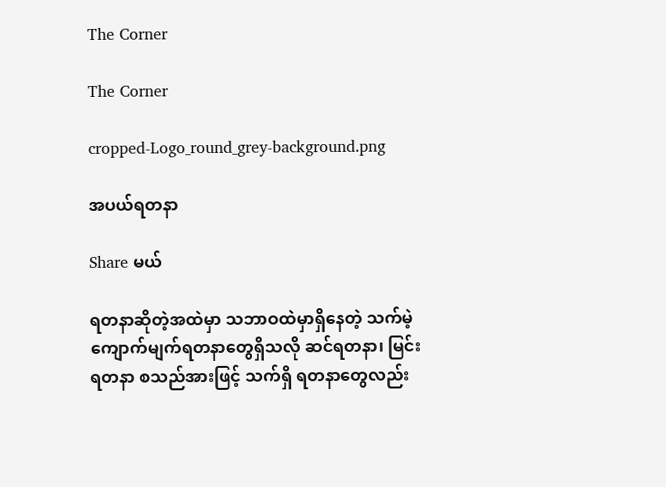The Corner

The Corner

cropped-Logo_round_grey-background.png

အပယ်ရတနာ

Share မယ်

ရတနာဆိုတဲ့အထဲမှာ သဘာဝထဲမှာရှိနေတဲ့ သက်မဲ့ကျောက်မျက်ရတနာတွေရှိသလို ဆင်ရတနာ၊ မြင်းရတနာ စသည်အားဖြင့် သက်ရှိ ရတနာတွေလည်း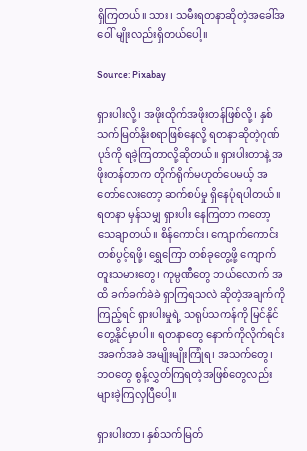ရှိကြတယ်။ သား၊ သမီးရတနာဆိုတဲ့အခေါ်အဝေါ် မျိုးလည်းရှိတယ်ပေါ့။

Source: Pixabay

ရှားပါးလို့၊ အဖိုးထိုက်အဖိုးတန်ဖြစ်လို့၊ နှစ်သက်မြတ်နိုးစရာဖြစ်နေလို့ ရတနာဆိုတဲ့ဂုဏ်ပုဒ်ကို ရခဲ့ကြတာလို့ဆိုတယ်။ ရှားပါးတာနဲ့ အဖိုးတန်တာက တိုက်ရိုက်မဟုတ်ပေမယ့် အတော်လေးတော့ ဆက်စပ်မှု ရှိနေပုံရပါတယ်။ ရတနာ မှန်သမျှ ရှားပါး နေကြတာ ကတော့ သေချာတယ်။ စိန်ကောင်း၊ ကျောက်ကောင်း တစ်ပွင့်ရဖို့၊ ရွှေကြော တစ်ခုတွေ့ဖို့ ကျောက်တူးသမားတွေ၊ ကုမ္ပဏီတွေ ဘယ်လောက် အထိ ခက်ခက်ခဲခဲ ရှာကြရသလဲ ဆိုတဲ့အချက်ကို ကြည့်ရင် ရှားပါးမှုရဲ့ သရုပ်သကန်ကို မြင်နိုင်တွေ့နိုင်မှာပါ။ ရတနာတွေ နောက်ကိုလိုက်ရင်း အခက်အခဲ အမျိုးမျိုးကြုံရ၊ အသက်တွေ၊ ဘဝတွေ စွန့်လွှတ်ကြရတဲ့အဖြစ်တွေလည်း များခဲ့ကြလှပြီပေါ့။

ရှားပါးတာ၊ နှစ်သက်မြတ်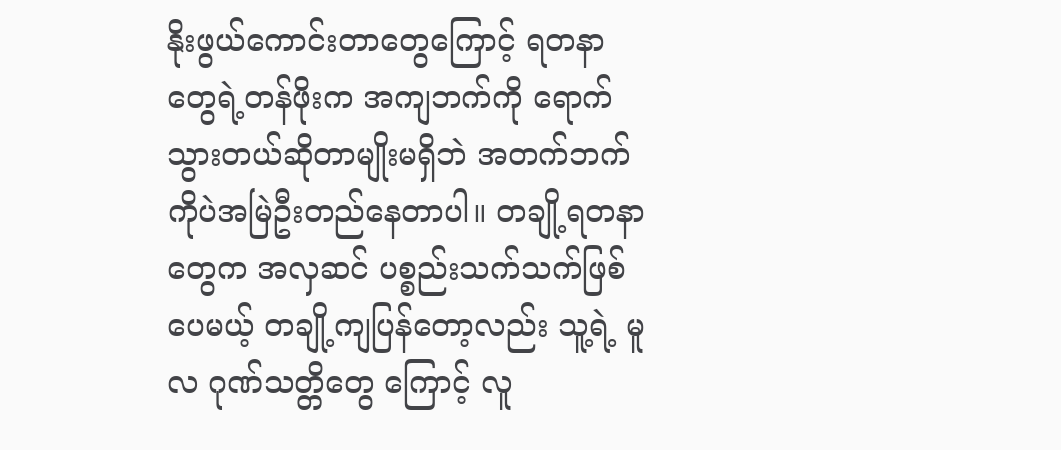နိုးဖွယ်ကောင်းတာတွေကြောင့် ရတနာတွေရဲ့တန်ဖိုးက အကျဘက်ကို ရောက်သွားတယ်ဆိုတာမျိုးမရှိဘဲ အတက်ဘက်ကိုပဲအမြဲဦးတည်နေတာပါ။ တချို့ရတနာတွေက အလှဆင် ပစ္စည်းသက်သက်ဖြစ်ပေမယ့် တချို့ကျပြန်တော့လည်း သူ့ရဲ့ မူလ ဂုဏ်သတ္တိတွေ ကြောင့် လူ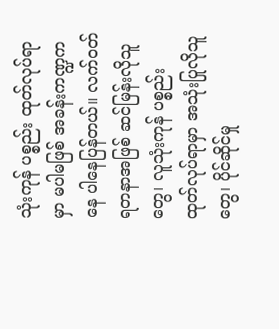သုံးကုန် ပစ္စည်း ထုတ်လုပ်ရာမှာ မပါမဖြစ် အခန်းကဏ္ဍကနေ ပါနေပြန်တယ်။ လက်ဝတ် ရတနာအဖြစ် ဆင်မြန်းလိုသူတွေ၊ လူသုံးကုန် ပစ္စည်း ထုတ်လုပ်ရာမှာ အသုံးပြုလိုသူတွေ၊ ပိုင်ဆိုင်မှု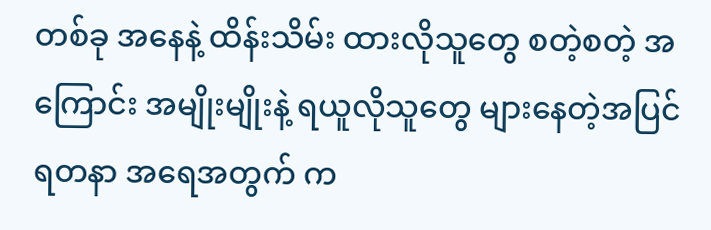တစ်ခု အနေနဲ့ ထိန်းသိမ်း ထားလိုသူတွေ စတဲ့စတဲ့ အကြောင်း အမျိုးမျိုးနဲ့ ရယူလိုသူတွေ များနေတဲ့အပြင် ရတနာ အရေအတွက် က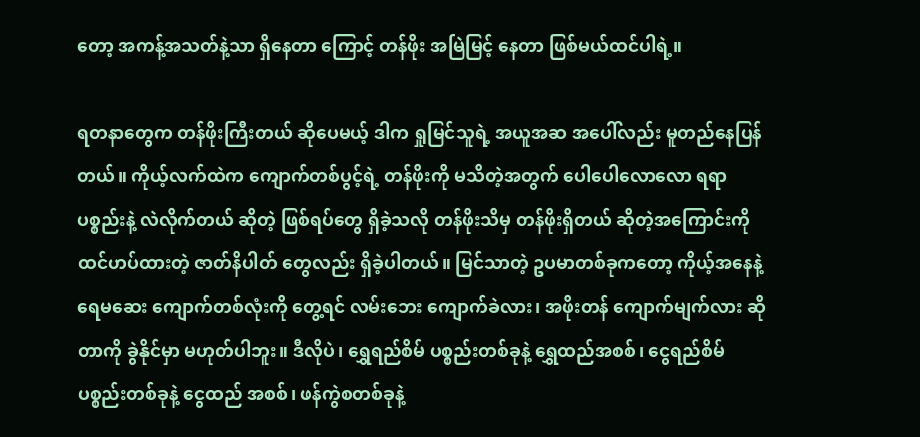တော့ အကန့်အသတ်နဲ့သာ ရှိနေတာ ကြောင့် တန်ဖိုး အမြဲမြင့် နေတာ ဖြစ်မယ်ထင်ပါရဲ့။

ရတနာတွေက တန်ဖိုးကြီးတယ် ဆိုပေမယ့် ဒါက ရှုမြင်သူရဲ့ အယူအဆ အပေါ်လည်း မူတည်နေပြန်တယ်။ ကိုယ့်လက်ထဲက ကျောက်တစ်ပွင့်ရဲ့ တန်ဖိုးကို မသိတဲ့အတွက် ပေါပေါလောလော ရရာ ပစ္စည်းနဲ့ လဲလိုက်တယ် ဆိုတဲ့ ဖြစ်ရပ်တွေ ရှိခဲ့သလို တန်ဖိုးသိမှ တန်ဖိုးရှိတယ် ဆိုတဲ့အကြောင်းကို ထင်ဟပ်ထားတဲ့ ဇာတ်နိပါတ် တွေလည်း ရှိခဲ့ပါတယ်။ မြင်သာတဲ့ ဥပမာတစ်ခုကတော့ ကိုယ့်အနေနဲ့ ရေမဆေး ကျောက်တစ်လုံးကို တွေ့ရင် လမ်းဘေး ကျောက်ခဲလား၊ အဖိုးတန် ကျောက်မျက်လား ဆိုတာကို ခွဲနိုင်မှာ မဟုတ်ပါဘူး။ ဒီလိုပဲ၊ ရွှေရည်စိမ် ပစ္စည်းတစ်ခုနဲ့ ရွှေထည်အစစ်၊ ငွေရည်စိမ် ပစ္စည်းတစ်ခုနဲ့ ငွေထည် အစစ်၊ ဖန်ကွဲစတစ်ခုနဲ့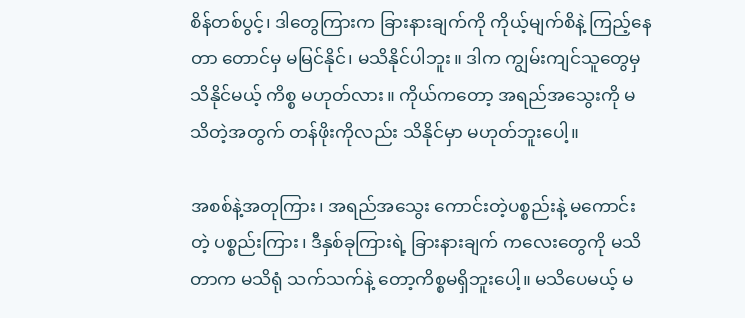စိန်တစ်ပွင့်၊ ဒါတွေကြားက ခြားနားချက်ကို ကိုယ့်မျက်စိနဲ့ ကြည့်နေတာ တောင်မှ မမြင်နိုင်၊ မသိနိုင်ပါဘူး။ ဒါက ကျွမ်းကျင်သူတွေမှ သိနိုင်မယ့် ကိစ္စ မဟုတ်လား။ ကိုယ်ကတော့ အရည်အသွေးကို မသိတဲ့အတွက် တန်ဖိုးကိုလည်း သိနိုင်မှာ မဟုတ်ဘူးပေါ့။

အစစ်နဲ့အတုကြား၊ အရည်အသွေး ကောင်းတဲ့ပစ္စည်းနဲ့ မကောင်းတဲ့ ပစ္စည်းကြား၊ ဒီနှစ်ခုကြားရဲ့ ခြားနားချက် ကလေးတွေကို မသိတာက မသိရုံ သက်သက်နဲ့ တော့ကိစ္စမရှိဘူးပေါ့။ မသိပေမယ့် မ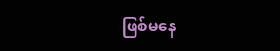ဖြစ်မနေ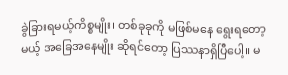ခွဲခြားရမယ့်ကိစ္စမျိုး၊ တစ်ခုခုကို မဖြစ်မနေ ရွေးရတော့မယ့် အခြေအနေမျိုး ဆိုရင်တော့ ပြဿနာရှိပြီပေါ့။ မ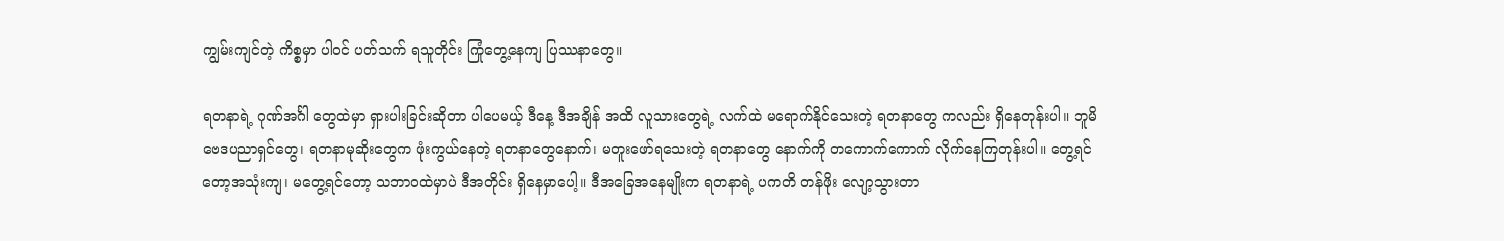ကျွမ်းကျင်တဲ့ ကိစ္စမှာ ပါဝင် ပတ်သက် ရသူတိုင်း ကြုံတွေ့နေကျ ပြဿနာတွေ။

ရတနာရဲ့ ဂုဏ်အင်္ဂါ တွေထဲမှာ ရှားပါးခြင်းဆိုတာ ပါပေမယ့် ဒီနေ့ ဒီအချိန် အထိ လူသားတွေရဲ့ လက်ထဲ မရောက်နိုင်သေးတဲ့ ရတနာတွေ ကလည်း ရှိနေတုန်းပါ။ ဘူမိဗေဒပညာရှင်တွေ၊ ရတနာမုဆိုးတွေက ဖုံးကွယ်နေတဲ့ ရတနာတွေနောက်၊ မတူးဖော်ရသေးတဲ့ ရတနာတွေ နောက်ကို တကောက်ကောက် လိုက်နေကြတုန်းပါ။ တွေ့ရင်တော့အသုံးကျ၊ မတွေ့ရင်တော့ သဘာဝထဲမှာပဲ ဒီအတိုင်း ရှိနေမှာပေါ့။ ဒီအခြေအနေမျိုးက ရတနာရဲ့ ပကတိ တန်ဖိုး လျော့သွားတာ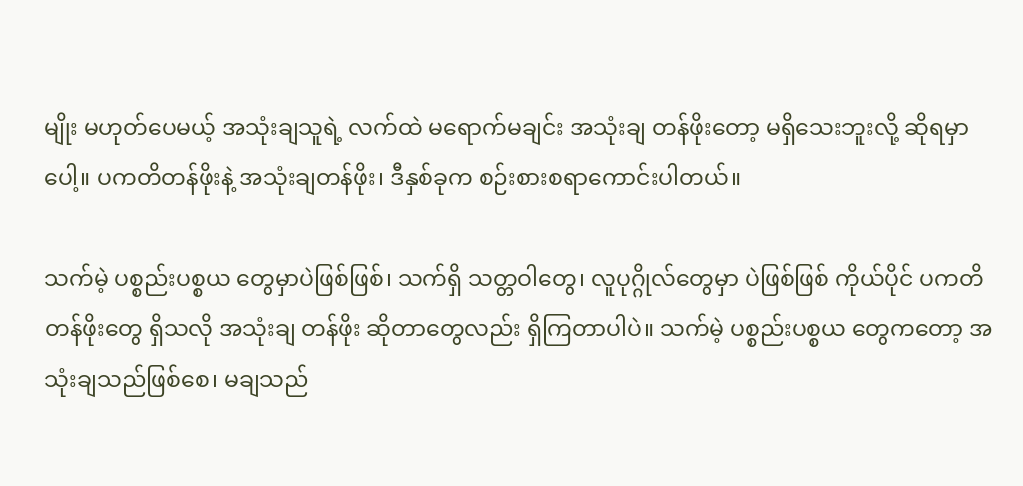မျိုး မဟုတ်ပေမယ့် အသုံးချသူရဲ့ လက်ထဲ မရောက်မချင်း အသုံးချ တန်ဖိုးတော့ မရှိသေးဘူးလို့ ဆိုရမှာပေါ့။ ပကတိတန်ဖိုးနဲ့ အသုံးချတန်ဖိုး၊ ဒီနှစ်ခုက စဉ်းစားစရာကောင်းပါတယ်။

သက်မဲ့ ပစ္စည်းပစ္စယ တွေမှာပဲဖြစ်ဖြစ်၊ သက်ရှိ သတ္တဝါတွေ၊ လူပုဂ္ဂိုလ်တွေမှာ ပဲဖြစ်ဖြစ် ကိုယ်ပိုင် ပကတိတန်ဖိုးတွေ ရှိသလို အသုံးချ တန်ဖိုး ဆိုတာတွေလည်း ရှိကြတာပါပဲ။ သက်မဲ့ ပစ္စည်းပစ္စယ တွေကတော့ အသုံးချသည်ဖြစ်စေ၊ မချသည်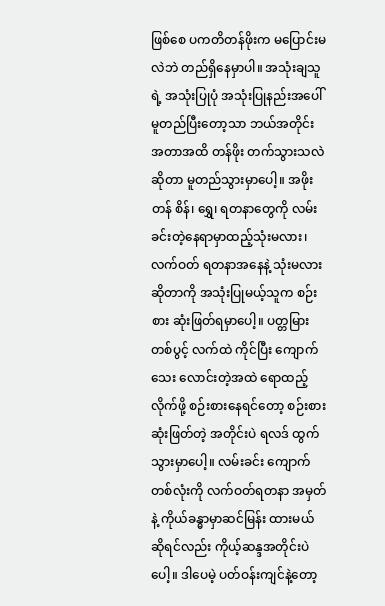ဖြစ်စေ ပကတိတန်ဖိုးက မပြောင်းမလဲဘဲ တည်ရှိနေမှာပါ။ အသုံးချသူရဲ့ အသုံးပြုပုံ အသုံးပြုနည်းအပေါ် မူတည်ပြီးတော့သာ ဘယ်အတိုင်းအတာအထိ တန်ဖိုး တက်သွားသလဲ ဆိုတာ မူတည်သွားမှာပေါ့။ အဖိုးတန် စိန်၊ ရွှေ၊ ရတနာတွေကို လမ်းခင်းတဲ့နေရာမှာထည့်သုံးမလား၊ လက်ဝတ် ရတနာအနေနဲ့ သုံးမလား ဆိုတာကို အသုံးပြုမယ့်သူက စဉ်းစား ဆုံးဖြတ်ရမှာပေါ့။ ပတ္တမြားတစ်ပွင့် လက်ထဲ ကိုင်ပြီး ကျောက်သေး လောင်းတဲ့အထဲ ရောထည့်လိုက်ဖို့ စဉ်းစားနေရင်တော့ စဉ်းစားဆုံးဖြတ်တဲ့ အတိုင်းပဲ ရလဒ် ထွက်သွားမှာပေါ့။ လမ်းခင်း ကျောက်တစ်လုံးကို လက်ဝတ်ရတနာ အမှတ်နဲ့ ကိုယ်ခန္ဓာမှာဆင်မြန်း ထားမယ်ဆိုရင်လည်း ကိုယ့်ဆန္ဒအတိုင်းပဲပေါ့။ ဒါပေမဲ့ ပတ်ဝန်းကျင်နဲ့တော့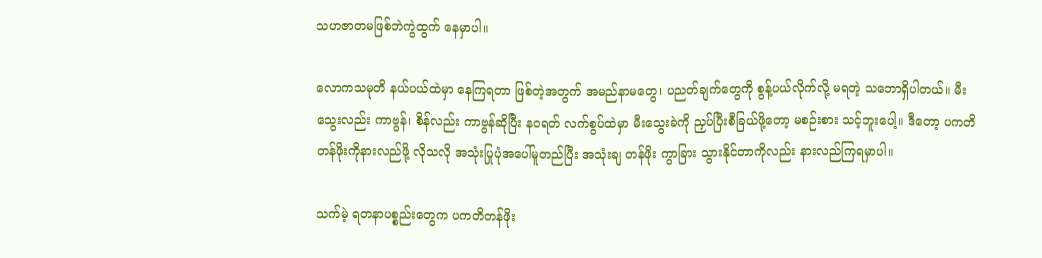သဟဇာတမဖြစ်ဘဲကွဲထွက် နေမှာပါ။

လောကသမုတိ နယ်ပယ်ထဲမှာ နေကြရတာ ဖြစ်တဲ့အတွက် အမည်နာမတွေ၊ ပညတ်ချက်တွေကို စွန့်ပယ်လိုက်လို့ မရတဲ့ သဘောရှိပါတယ်။ မီးသွေးလည်း ကာဗွန်၊ စိန်လည်း ကာဗွန်ဆိုပြီး နဝရတ် လက်စွပ်ထဲမှာ မီးသွေးခဲကို ညှပ်ပြီးစီခြယ်ဖို့တော့ မစဉ်းစား သင့်ဘူးပေါ့။ ဒီတော့ ပကတိတန်ဖိုးကိုနားလည်ဖို့ လိုသလို အသုံးပြုပုံအပေါ်မူတည်ပြီး အသုံးချ တန်ဖိုး ကွာခြား သွားနိုင်တာကိုလည်း နားလည်ကြရမှာပါ။

သက်မဲ့ ရတနာပစ္စည်းတွေက ပကတိတန်ဖိုး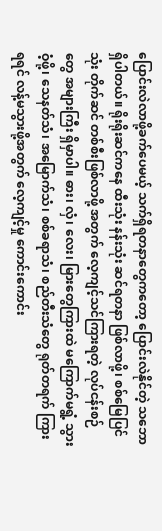ပြောင်းလဲလာဖို့ခက်ပေမယ့် သက်ရှိရတနာတွေကတော့ ပြောင်းလဲနိုင်တဲ့ သဘော ရှိပါတယ်။ ရိုးရိုးဆင်ကနေ ထီးသုံး နန်းသုံး ဆင်ရတနာ ဖြစ်လာဖို့၊ စစ်မြေပြင်သုံး တိုက်ဆင် တစ်စီးဖြစ်လာဖို့ အတွက် လေ့ကျင့်သင်ကြားရတဲ့ လုပ်ငန်းစဉ်တွေ အများကြီး ရှိမှာပါ။ ဓား၊ လှံ၊ လေး၊ မြားတွေကြားထဲ မကြောက်မရွံ့ သွားဝံ့ဖို့၊ သေနတ်သံ၊ အမြောက်သံ၊ စစ်ခရာသံ၊ စည်တီးသံတွေ ရုတ်တရက် ကြားရရင် လန့်မသွားဖို့အတွက် လေ့ကျင့်မှု ကောင်းကောင်း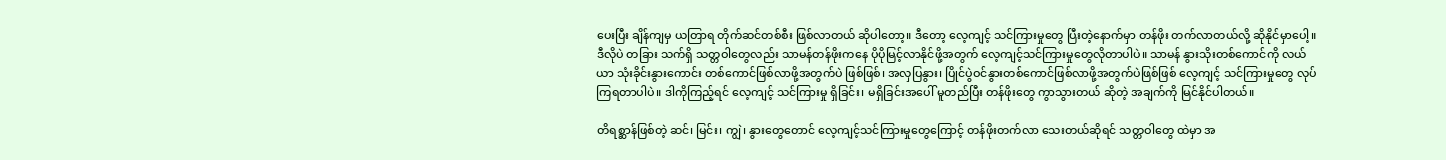ပေးပြီး ချိန်ကျမှ ယတြာရ တိုက်ဆင်တစ်စီး ဖြစ်လာတယ် ဆိုပါတော့။ ဒီတော့ လေ့ကျင့် သင်ကြားမှုတွေ ပြီးတဲ့နောက်မှာ တန်ဖိုး တက်လာတယ်လို့ ဆိုနိုင်မှာပေါ့။ ဒီလိုပဲ တခြား သက်ရှိ သတ္တဝါတွေလည်း သာမန်တန်ဖိုးကနေ ပိုပိုမြင့်လာနိုင်ဖို့အတွက် လေ့ကျင့်သင်ကြားမှုတွေလိုတာပါပဲ။ သာမန် နွားသိုးတစ်ကောင်ကို လယ်ယာ သုံးခိုင်းနွားကောင်း တစ်ကောင်ဖြစ်လာဖို့အတွက်ပဲ ဖြစ်ဖြစ်၊ အလှပြနွား၊ ပြိုင်ပွဲဝင်နွားတစ်ကောင်ဖြစ်လာဖို့အတွက်ပဲဖြစ်ဖြစ် လေ့ကျင့် သင်ကြားမှုတွေ လုပ်ကြရတာပါပဲ။ ဒါကိုကြည့်ရင် လေ့ကျင့် သင်ကြားမှု ရှိခြင်း၊ မရှိခြင်းအပေါ် မူတည်ပြီး တန်ဖိုးတွေ ကွာသွားတယ် ဆိုတဲ့ အချက်ကို မြင်နိုင်ပါတယ်။

တိရစ္ဆာန်ဖြစ်တဲ့ ဆင်၊ မြင်း၊ ကျွဲ၊ နွားတွေတောင် လေ့ကျင့်သင်ကြားမှုတွေကြောင့် တန်ဖိုးတက်လာ သေးတယ်ဆိုရင် သတ္တဝါတွေ ထဲမှာ အ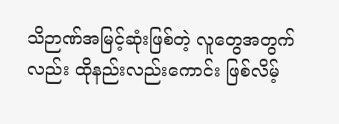သိဉာဏ်အမြင့်ဆုံးဖြစ်တဲ့ လူတွေအတွက်လည်း ထိုနည်းလည်းကောင်း ဖြစ်လိမ့်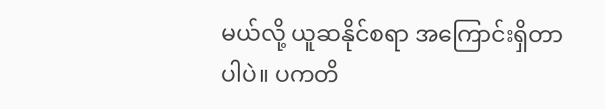မယ်လို့ ယူဆနိုင်စရာ အကြောင်းရှိတာပါပဲ။ ပကတိ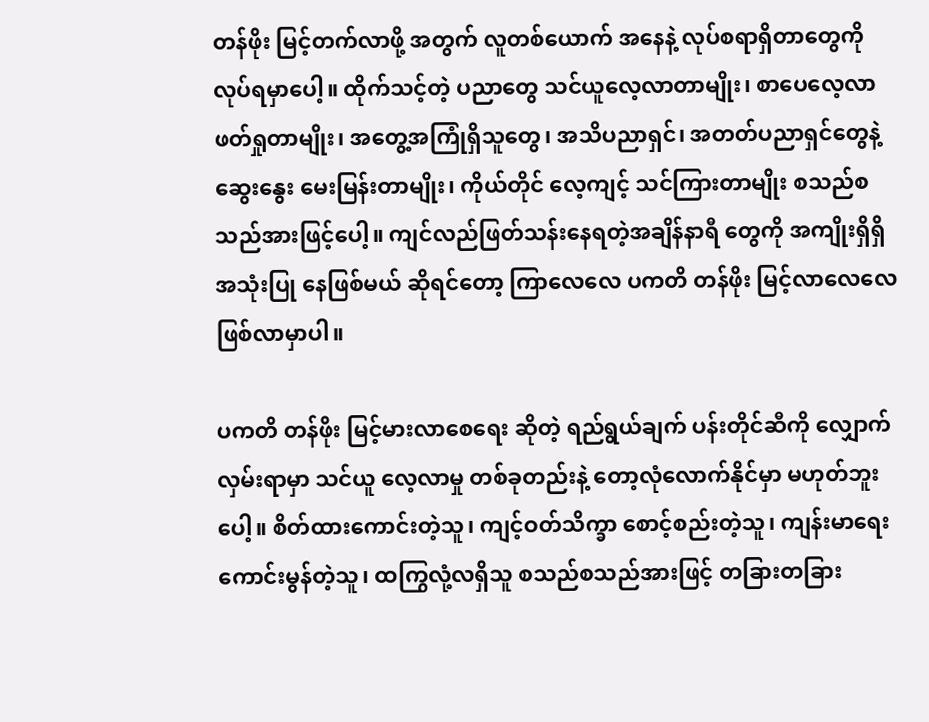တန်ဖိုး မြင့်တက်လာဖို့ အတွက် လူတစ်ယောက် အနေနဲ့ လုပ်စရာရှိတာတွေကိုလုပ်ရမှာပေါ့။ ထိုက်သင့်တဲ့ ပညာတွေ သင်ယူလေ့လာတာမျိုး၊ စာပေလေ့လာ ဖတ်ရှုတာမျိုး၊ အတွေ့အကြုံရှိသူတွေ၊ အသိပညာရှင်၊ အတတ်ပညာရှင်တွေနဲ့ ဆွေးနွေး မေးမြန်းတာမျိုး၊ ကိုယ်တိုင် လေ့ကျင့် သင်ကြားတာမျိုး စသည်စသည်အားဖြင့်ပေါ့။ ကျင်လည်ဖြတ်သန်းနေရတဲ့အချိန်နာရီ တွေကို အကျိုးရှိရှိ အသုံးပြု နေဖြစ်မယ် ဆိုရင်တော့ ကြာလေလေ ပကတိ တန်ဖိုး မြင့်လာလေလေ ဖြစ်လာမှာပါ။

ပကတိ တန်ဖိုး မြင့်မားလာစေရေး ဆိုတဲ့ ရည်ရွယ်ချက် ပန်းတိုင်ဆီကို လျှောက်လှမ်းရာမှာ သင်ယူ လေ့လာမှု တစ်ခုတည်းနဲ့ တော့လုံလောက်နိုင်မှာ မဟုတ်ဘူးပေါ့။ စိတ်ထားကောင်းတဲ့သူ၊ ကျင့်ဝတ်သိက္ခာ စောင့်စည်းတဲ့သူ၊ ကျန်းမာရေးကောင်းမွန်တဲ့သူ၊ ထကြွလုံ့လရှိသူ စသည်စသည်အားဖြင့် တခြားတခြား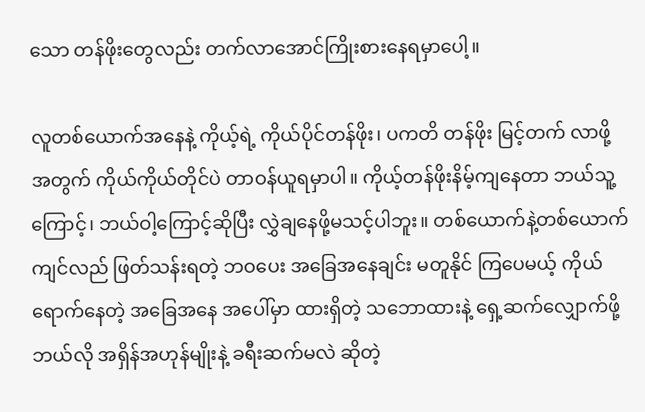သော တန်ဖိုးတွေလည်း တက်လာအောင်ကြိုးစားနေရမှာပေါ့။

လူတစ်ယောက်အနေနဲ့ ကိုယ့်ရဲ့ ကိုယ်ပိုင်တန်ဖိုး၊ ပကတိ တန်ဖိုး မြင့်တက် လာဖို့အတွက် ကိုယ်ကိုယ်တိုင်ပဲ တာဝန်ယူရမှာပါ။ ကိုယ့်တန်ဖိုးနိမ့်ကျနေတာ ဘယ်သူ့ကြောင့်၊ ဘယ်ဝါ့ကြောင့်ဆိုပြီး လွှဲချနေဖို့မသင့်ပါဘူး။ တစ်ယောက်နဲ့တစ်ယောက် ကျင်လည် ဖြတ်သန်းရတဲ့ ဘဝပေး အခြေအနေချင်း မတူနိုင် ကြပေမယ့် ကိုယ်ရောက်နေတဲ့ အခြေအနေ အပေါ်မှာ ထားရှိတဲ့ သဘောထားနဲ့ ရှေ့ဆက်လျှောက်ဖို့ ဘယ်လို အရှိန်အဟုန်မျိုးနဲ့ ခရီးဆက်မလဲ ဆိုတဲ့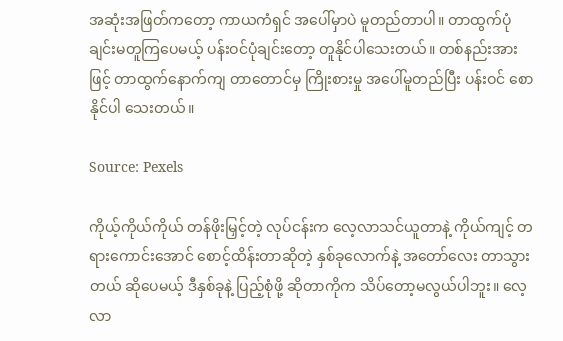အဆုံးအဖြတ်ကတော့ ကာယကံရှင် အပေါ်မှာပဲ မူတည်တာပါ။ တာထွက်ပုံချင်းမတူကြပေမယ့် ပန်းဝင်ပုံချင်းတော့ တူနိုင်ပါသေးတယ်။ တစ်နည်းအားဖြင့် တာထွက်နောက်ကျ တာတောင်မှ ကြိုးစားမှု အပေါ်မူတည်ပြီး ပန်းဝင် စောနိုင်ပါ သေးတယ်။

Source: Pexels

ကိုယ့်ကိုယ်ကိုယ် တန်ဖိုးမြှင့်တဲ့ လုပ်ငန်းက လေ့လာသင်ယူတာနဲ့ ကိုယ်ကျင့် တရားကောင်းအောင် စောင့်ထိန်းတာဆိုတဲ့ နှစ်ခုလောက်နဲ့ အတော်လေး တာသွားတယ် ဆိုပေမယ့် ဒီနှစ်ခုနဲ့ ပြည့်စုံဖို့ ဆိုတာကိုက သိပ်တော့မလွယ်ပါဘူး။ လေ့လာ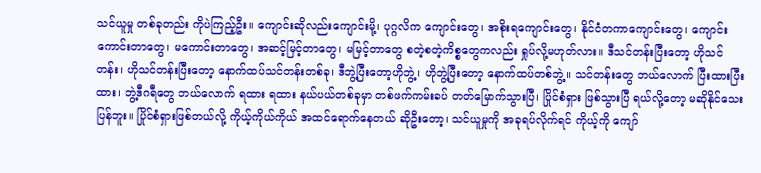သင်ယူမှု တစ်ခုတည်း ကိုပဲကြည့်ဦး။ ကျောင်းဆိုလည်းကျောင်းမို့၊ ပုဂ္ဂလိက ကျောင်းတွေ၊ အစိုးရကျောင်းတွေ၊ နိုင်ငံတကာကျောင်းတွေ၊ ကျောင်းကောင်းတာတွေ၊ မကောင်းတာတွေ၊ အဆင့်မြင့်တာတွေ၊ မမြင့်တာတွေ စတဲ့စတဲ့ကိစ္စတွေကလည်း ရှုပ်လို့မဟုတ်လား။ ဒီသင်တန်းပြီးတော့ ဟိုသင်တန်း၊ ဟိုသင်တန်းပြီးတော့ နောက်ထပ်သင်တန်းတစ်ခု၊ ဒီဘွဲ့ပြီးတော့ဟိုဘွဲ့၊ ဟိုဘွဲ့ပြီးတော့ နောက်ထပ်တစ်ဘွဲ့။ သင်တန်းတွေ ဘယ်လောက် ပြီးထားပြီးထား၊ ဘွဲ့ဒီဂရီတွေ ဘယ်လောက် ရထား ရထား နယ်ပယ်တစ်ခုမှာ တစ်ဖက်ကမ်းခပ် တတ်မြောက်သွားပြီ၊ ပြိုင်စံရှား ဖြစ်သွားပြီ ရယ်လို့တော့ မဆိုနိုင်သေး ပြန်ဘူး။ ပြိုင်စံရှားဖြစ်တယ်လို့ ကိုယ့်ကိုယ်ကိုယ် အထင်ရောက်နေတယ် ဆိုဦးတော့၊ သင်ယူမှုကို အခုရပ်လိုက်ရင် ကိုယ့်ကို ကျော်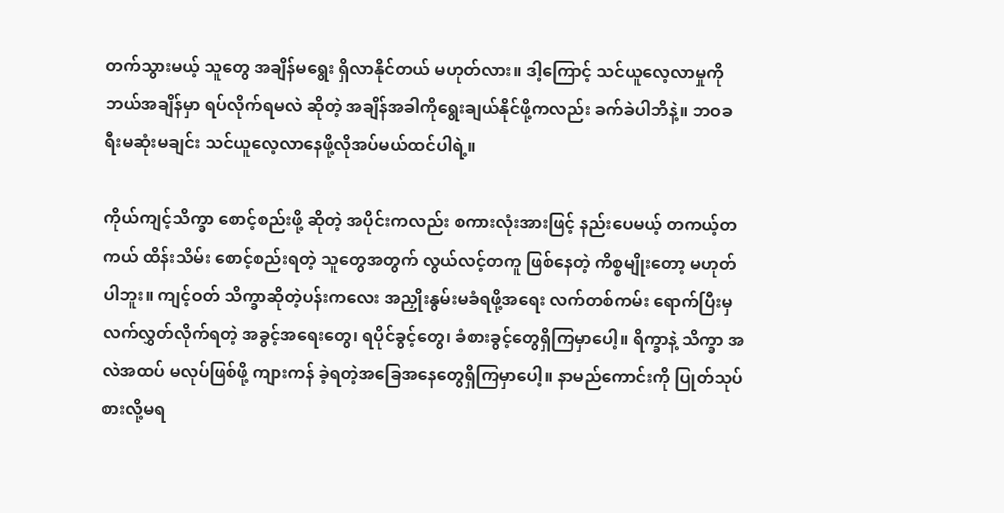တက်သွားမယ့် သူတွေ အချိန်မရွေး ရှိလာနိုင်တယ် မဟုတ်လား။ ဒါ့ကြောင့် သင်ယူလေ့လာမှုကို ဘယ်အချိန်မှာ ရပ်လိုက်ရမလဲ ဆိုတဲ့ အချိန်အခါကိုရွေးချယ်နိုင်ဖို့ကလည်း ခက်ခဲပါဘိနဲ့။ ဘဝခရီးမဆုံးမချင်း သင်ယူလေ့လာနေဖို့လိုအပ်မယ်ထင်ပါရဲ့။

ကိုယ်ကျင့်သိက္ခာ စောင့်စည်းဖို့ ဆိုတဲ့ အပိုင်းကလည်း စကားလုံးအားဖြင့် နည်းပေမယ့် တကယ့်တကယ် ထိန်းသိမ်း စောင့်စည်းရတဲ့ သူတွေအတွက် လွယ်လင့်တကူ ဖြစ်နေတဲ့ ကိစ္စမျိုးတော့ မဟုတ်ပါဘူး။ ကျင့်ဝတ် သိက္ခာဆိုတဲ့ပန်းကလေး အညှိုးနွမ်းမခံရဖို့အရေး လက်တစ်ကမ်း ရောက်ပြီးမှ လက်လွှတ်လိုက်ရတဲ့ အခွင့်အရေးတွေ၊ ရပိုင်ခွင့်တွေ၊ ခံစားခွင့်တွေရှိကြမှာပေါ့။ ရိက္ခာနဲ့ သိက္ခာ အလဲအထပ် မလုပ်ဖြစ်ဖို့ ကျားကန် ခဲ့ရတဲ့အခြေအနေတွေရှိကြမှာပေါ့။ နာမည်ကောင်းကို ပြုတ်သုပ်စားလို့မရ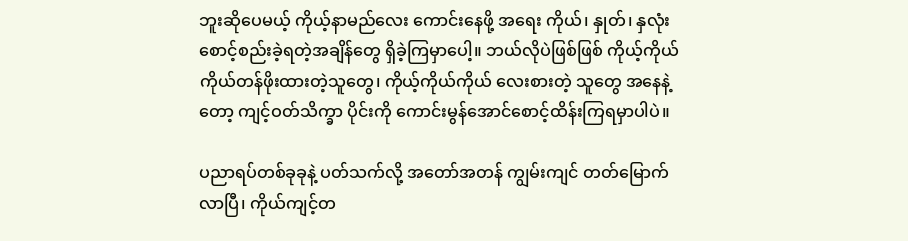ဘူးဆိုပေမယ့် ကိုယ့်နာမည်လေး ကောင်းနေဖို့ အရေး ကိုယ်၊ နှုတ်၊ နှလုံးစောင့်စည်းခဲ့ရတဲ့အချိန်တွေ ရှိခဲ့ကြမှာပေါ့။ ဘယ်လိုပဲဖြစ်ဖြစ် ကိုယ့်ကိုယ်ကိုယ်တန်ဖိုးထားတဲ့သူတွေ၊ ကိုယ့်ကိုယ်ကိုယ် လေးစားတဲ့ သူတွေ အနေနဲ့တော့ ကျင့်ဝတ်သိက္ခာ ပိုင်းကို ကောင်းမွန်အောင်စောင့်ထိန်းကြရမှာပါပဲ။

ပညာရပ်တစ်ခုခုနဲ့ ပတ်သက်လို့ အတော်အတန် ကျွမ်းကျင် တတ်မြောက်လာပြီ၊ ကိုယ်ကျင့်တ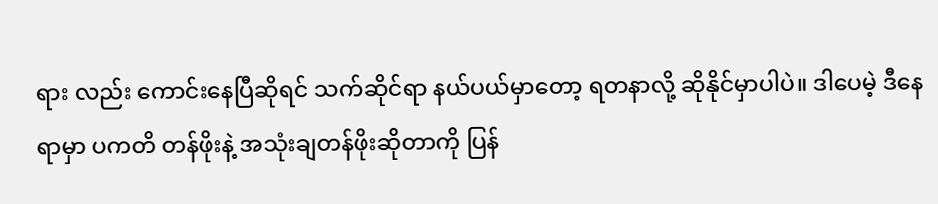ရား လည်း ကောင်းနေပြီဆိုရင် သက်ဆိုင်ရာ နယ်ပယ်မှာတော့ ရတနာလို့ ဆိုနိုင်မှာပါပဲ။ ဒါပေမဲ့ ဒီနေရာမှာ ပကတိ တန်ဖိုးနဲ့ အသုံးချတန်ဖိုးဆိုတာကို ပြန်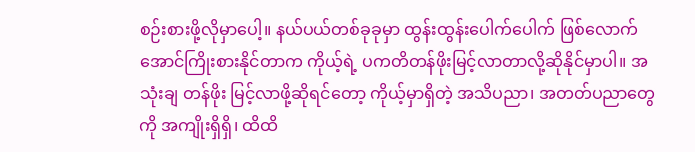စဉ်းစားဖို့လိုမှာပေါ့။ နယ်ပယ်တစ်ခုခုမှာ ထွန်းထွန်းပေါက်ပေါက် ဖြစ်လောက်အောင်ကြိုးစားနိုင်တာက ကိုယ့်ရဲ့ ပကတိတန်ဖိုးမြင့်လာတာလို့ဆိုနိုင်မှာပါ။ အသုံးချ တန်ဖိုး မြင့်လာဖို့ဆိုရင်တော့ ကိုယ့်မှာရှိတဲ့ အသိပညာ၊ အတတ်ပညာတွေကို အကျိုးရှိရှိ၊ ထိထိ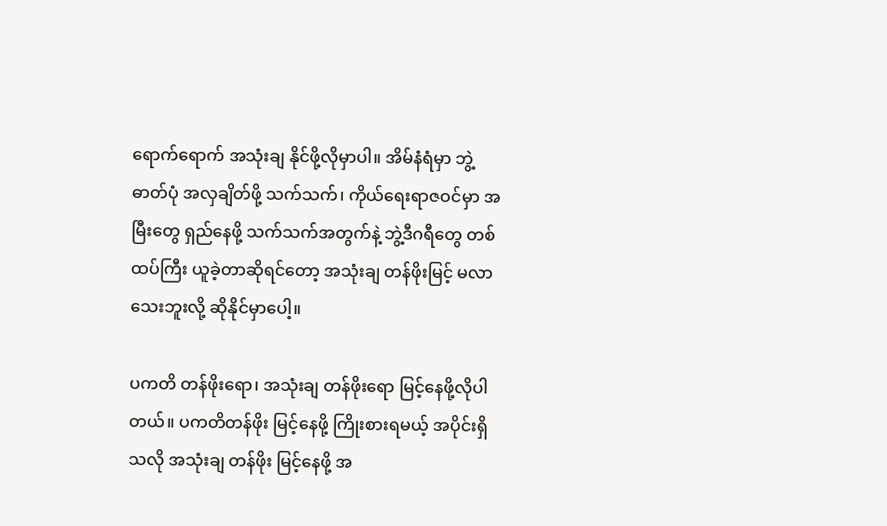ရောက်ရောက် အသုံးချ နိုင်ဖို့လိုမှာပါ။ အိမ်နံရံမှာ ဘွဲ့ဓာတ်ပုံ အလှချိတ်ဖို့ သက်သက်၊ ကိုယ်ရေးရာဇဝင်မှာ အမြီးတွေ ရှည်နေဖို့ သက်သက်အတွက်နဲ့ ဘွဲ့ဒီဂရီတွေ တစ်ထပ်ကြီး ယူခဲ့တာဆိုရင်တော့ အသုံးချ တန်ဖိုးမြင့် မလာသေးဘူးလို့ ဆိုနိုင်မှာပေါ့။

ပကတိ တန်ဖိုးရော၊ အသုံးချ တန်ဖိုးရော မြင့်နေဖို့လိုပါတယ်။ ပကတိတန်ဖိုး မြင့်နေဖို့ ကြိုးစားရမယ့် အပိုင်းရှိသလို အသုံးချ တန်ဖိုး မြင့်နေဖို့ အ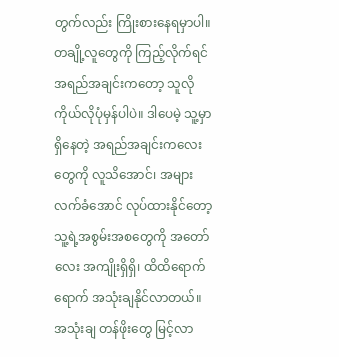တွက်လည်း ကြိုးစားနေရမှာပါ။ တချို့လူတွေကို ကြည့်လိုက်ရင် အရည်အချင်းကတော့ သူလို ကိုယ်လိုပုံမှန်ပါပဲ။ ဒါပေမဲ့ သူ့မှာ ရှိနေတဲ့ အရည်အချင်းကလေးတွေကို လူသိအောင်၊ အများလက်ခံအောင် လုပ်ထားနိုင်တော့ သူ့ရဲ့အစွမ်းအစတွေကို အတော်လေး အကျိုးရှိရှိ၊ ထိထိရောက်ရောက် အသုံးချနိုင်လာတယ်။ အသုံးချ တန်ဖိုးတွေ မြင့်လာ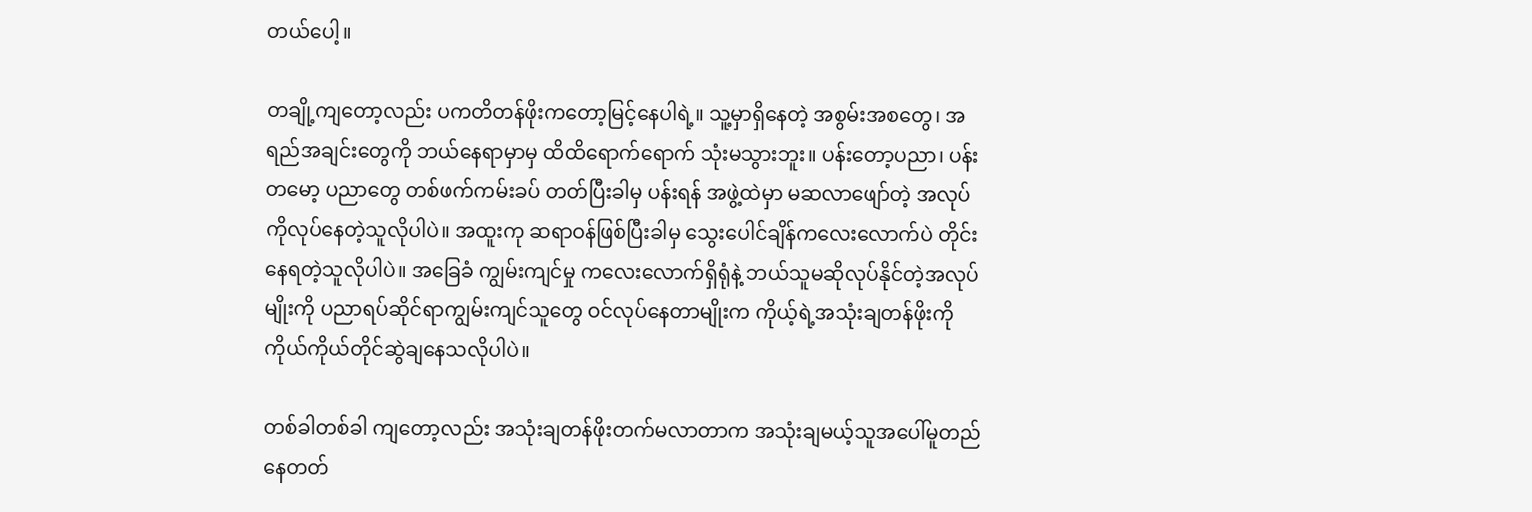တယ်ပေါ့။

တချို့ကျတော့လည်း ပကတိတန်ဖိုးကတော့မြင့်နေပါရဲ့။ သူ့မှာရှိနေတဲ့ အစွမ်းအစတွေ၊ အရည်အချင်းတွေကို ဘယ်နေရာမှာမှ ထိထိရောက်ရောက် သုံးမသွားဘူး။ ပန်းတော့ပညာ၊ ပန်းတမော့ ပညာတွေ တစ်ဖက်ကမ်းခပ် တတ်ပြီးခါမှ ပန်းရန် အဖွဲ့ထဲမှာ မဆလာဖျော်တဲ့ အလုပ်ကိုလုပ်နေတဲ့သူလိုပါပဲ။ အထူးကု ဆရာဝန်ဖြစ်ပြီးခါမှ သွေးပေါင်ချိန်ကလေးလောက်ပဲ တိုင်းနေရတဲ့သူလိုပါပဲ။ အခြေခံ ကျွမ်းကျင်မှု ကလေးလောက်ရှိရုံနဲ့ ဘယ်သူမဆိုလုပ်နိုင်တဲ့အလုပ်မျိုးကို ပညာရပ်ဆိုင်ရာကျွမ်းကျင်သူတွေ ဝင်လုပ်နေတာမျိုးက ကိုယ့်ရဲ့အသုံးချတန်ဖိုးကို ကိုယ်ကိုယ်တိုင်ဆွဲချနေသလိုပါပဲ။

တစ်ခါတစ်ခါ ကျတော့လည်း အသုံးချတန်ဖိုးတက်မလာတာက အသုံးချမယ့်သူအပေါ်မူတည်နေတတ်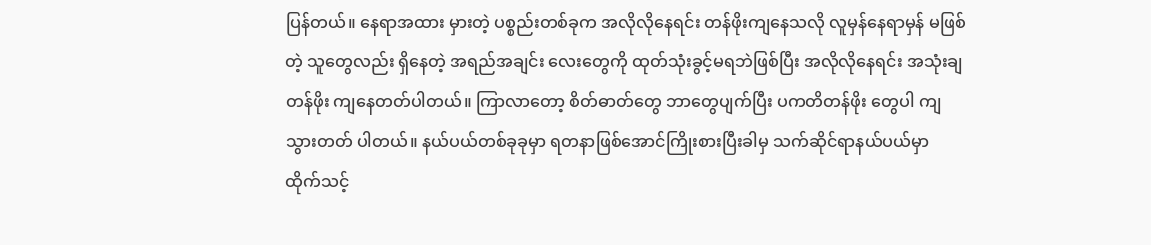ပြန်တယ်။ နေရာအထား မှားတဲ့ ပစ္စည်းတစ်ခုက အလိုလိုနေရင်း တန်ဖိုးကျနေသလို လူမှန်နေရာမှန် မဖြစ်တဲ့ သူတွေလည်း ရှိနေတဲ့ အရည်အချင်း လေးတွေကို ထုတ်သုံးခွင့်မရဘဲဖြစ်ပြီး အလိုလိုနေရင်း အသုံးချတန်ဖိုး ကျနေတတ်ပါတယ်။ ကြာလာတော့ စိတ်ဓာတ်တွေ ဘာတွေပျက်ပြီး ပကတိတန်ဖိုး တွေပါ ကျသွားတတ် ပါတယ်။ နယ်ပယ်တစ်ခုခုမှာ ရတနာဖြစ်အောင်ကြိုးစားပြီးခါမှ သက်ဆိုင်ရာနယ်ပယ်မှာ ထိုက်သင့်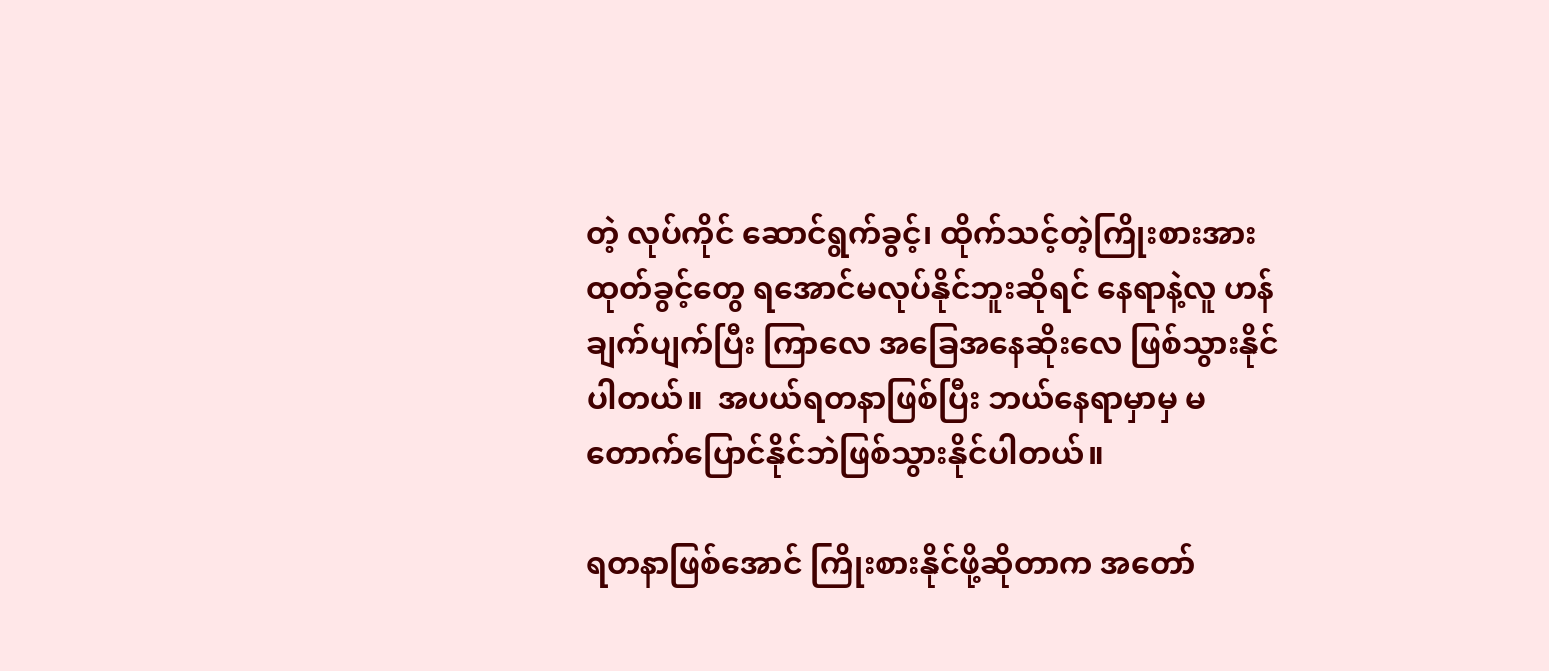တဲ့ လုပ်ကိုင် ဆောင်ရွက်ခွင့်၊ ထိုက်သင့်တဲ့ကြိုးစားအားထုတ်ခွင့်တွေ ရအောင်မလုပ်နိုင်ဘူးဆိုရင် နေရာနဲ့လူ ဟန်ချက်ပျက်ပြီး ကြာလေ အခြေအနေဆိုးလေ ဖြစ်သွားနိုင်ပါတယ်။  အပယ်ရတနာဖြစ်ပြီး ဘယ်နေရာမှာမှ မတောက်ပြောင်နိုင်ဘဲဖြစ်သွားနိုင်ပါတယ်။

ရတနာဖြစ်အောင် ကြိုးစားနိုင်ဖို့ဆိုတာက အတော်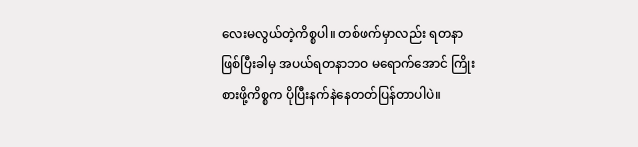လေးမလွယ်တဲ့ကိစ္စပါ။ တစ်ဖက်မှာလည်း ရတနာ ဖြစ်ပြီးခါမှ အပယ်ရတနာဘဝ မရောက်အောင် ကြိုးစားဖို့ကိစ္စက ပိုပြီးနက်နဲနေတတ်ပြန်တာပါပဲ။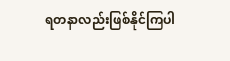ရတနာလည်းဖြစ်နိုင်ကြပါ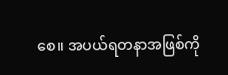စေ။ အပယ်ရတနာအဖြစ်ကို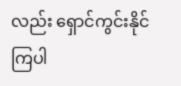လည်း ရှောင်ကွင်းနိုင်ကြပါ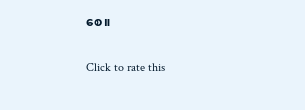စေ။

Click to rate this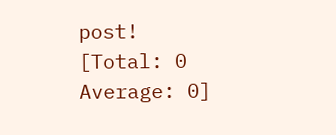post!
[Total: 0 Average: 0]